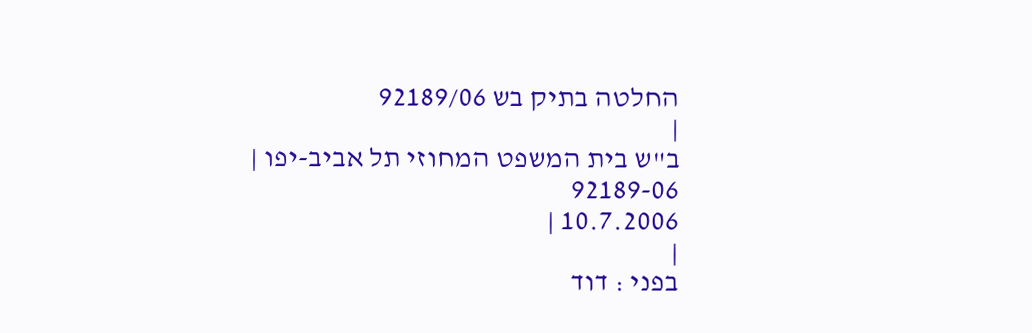החלטה בתיק בש 92189/06
|
ב"ש בית המשפט המחוזי תל אביב-יפו |
92189-06
10.7.2006 |
|
בפני : דוד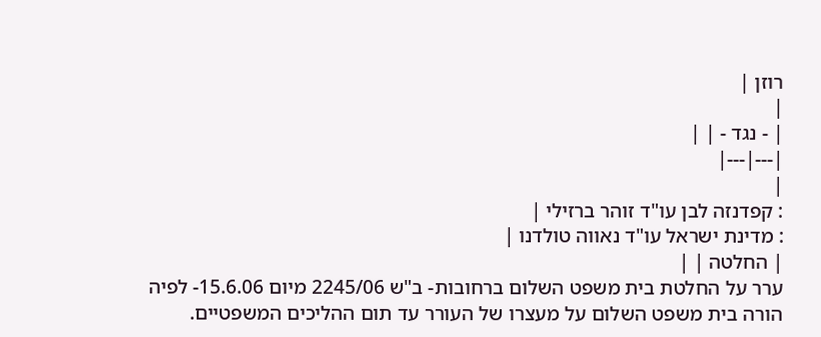רוזן |
|
| - נגד - | |
|---|---|
|
: קפדנזה לבן עו"ד זוהר ברזילי |
: מדינת ישראל עו"ד נאווה טולדנו |
| החלטה | |
ערר על החלטת בית משפט השלום ברחובות- ב"ש 2245/06 מיום 15.6.06- לפיה הורה בית משפט השלום על מעצרו של העורר עד תום ההליכים המשפטיים.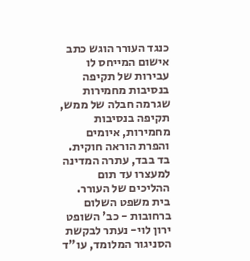כנגד העורר הוגש כתב אישום המייחס לו עבירות של תקיפה בנסיבות מחמירות שגרמה חבלה של ממש, תקיפה בנסיבות מחמירות, איומים והפרת הוראה חוקית. בד בבד, עתרה המדינה למעצרו עד תום ההליכים של העורר. בית משפט השלום ברחובות - כב' השופט ירון לוי- נעתר לבקשת הסניגור המלומד, עו"ד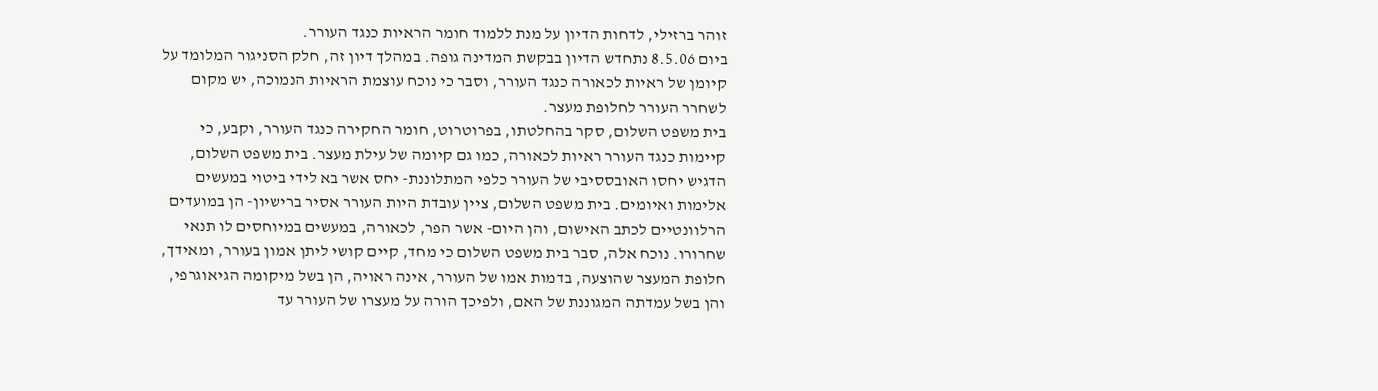זוהר ברזילי, לדחות הדיון על מנת ללמוד חומר הראיות כנגד העורר.
ביום 8.5.06 נתחדש הדיון בבקשת המדינה גופה. במהלך דיון זה, חלק הסניגור המלומד על קיומן של ראיות לכאורה כנגד העורר, וסבר כי נוכח עוצמת הראיות הנמוכה, יש מקום לשחרר העורר לחלופת מעצר.
בית משפט השלום, סקר בהחלטתו, בפרוטרוט, חומר החקירה כנגד העורר, וקבע, כי קיימות כנגד העורר ראיות לכאורה, כמו גם קיומה של עילת מעצר. בית משפט השלום, הדגיש יחסו האובססיבי של העורר כלפי המתלוננת- יחס אשר בא לידי ביטוי במעשים אלימות ואיומים. בית משפט השלום, ציין עובדת היות העורר אסיר ברישיון- הן במועדים הרלוונטיים לכתב האישום, והן היום- אשר הפר, לכאורה, במעשים במיוחסים לו תנאי שחרורו. נוכח אלה, סבר בית משפט השלום כי מחד, קיים קושי ליתן אמון בעורר, ומאידך, חלופת המעצר שהוצעה, בדמות אמו של העורר, אינה ראויה, הן בשל מיקומה הגיאוגרפי, והן בשל עמדתה המגוננת של האם, ולפיכך הורה על מעצרו של העורר עד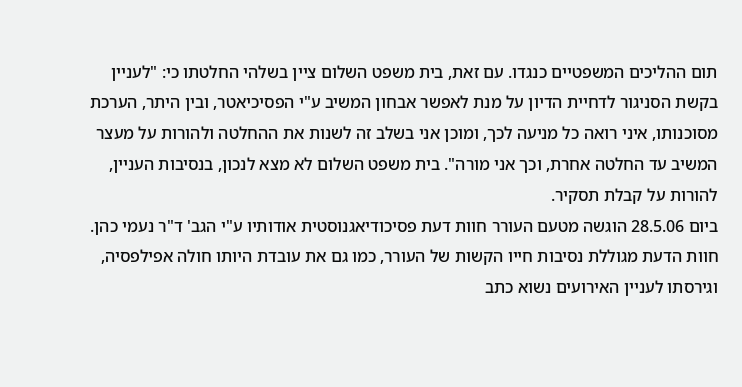תום ההליכים המשפטיים כנגדו. עם זאת, בית משפט השלום ציין בשלהי החלטתו כי: "לעניין בקשת הסניגור לדחיית הדיון על מנת לאפשר אבחון המשיב ע"י הפסיכיאטר, ובין היתר, הערכת מסוכנותו, איני רואה כל מניעה לכך, ומוכן אני בשלב זה לשנות את ההחלטה ולהורות על מעצר המשיב עד החלטה אחרת, וכך אני מורה". בית משפט השלום לא מצא לנכון, בנסיבות העניין, להורות על קבלת תסקיר.
ביום 28.5.06 הוגשה מטעם העורר חוות דעת פסיכודיאגנוסטית אודותיו ע"י הגב' ד"ר נעמי כהן. חוות הדעת מגוללת נסיבות חייו הקשות של העורר, כמו גם את עובדת היותו חולה אפילפסיה, וגירסתו לעניין האירועים נשוא כתב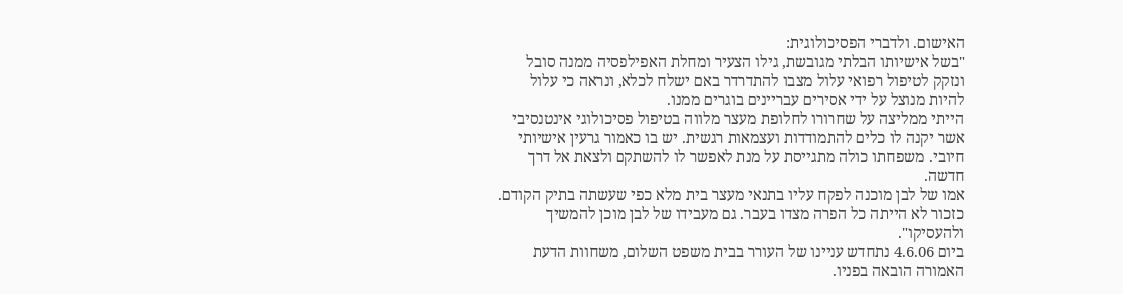האישום. ולדברי הפסיכולוגית:
"בשל אישיותו הבלתי מגובשת, גילו הצעיר ומחלת האפילפסיה ממנה סובל ונזקק לטיפול רפואי עלול מצבו להתדרדר באם ישלח לכלא, ונראה כי עלול להיות מנוצל על ידי אסירים עבריינים בוגרים ממנו.
הייתי ממליצה על שחרורו לחלופת מעצר מלווה בטיפול פסיכולוגי אינטנסיבי אשר יקנה לו כלים להתמודדות ועצמאות רגשית. יש בו כאמור גרעין אישיותי חיובי. משפחתו כולה מתגייסת על מנת לאפשר לו להשתקם ולצאת אל דרך חדשה.
אמו של לבן מוכנה לפקח עליו בתנאי מעצר בית מלא כפי שעשתה בתיק הקודם. כזכור לא הייתה כל הפרה מצדו בעבר. גם מעבידו של לבן מוכן להמשיך ולהעסיקו".
ביום 4.6.06 נתחדש עניינו של העורר בבית משפט השלום, משחוות הדעת האמורה הובאה בפניו.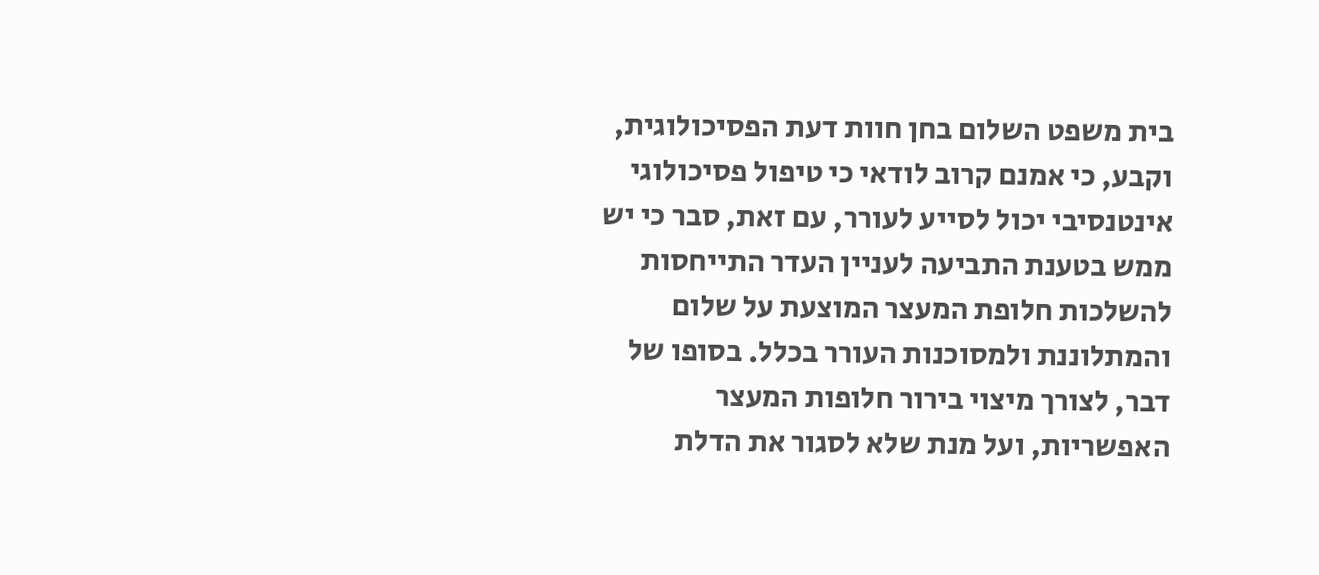בית משפט השלום בחן חוות דעת הפסיכולוגית, וקבע, כי אמנם קרוב לודאי כי טיפול פסיכולוגי אינטנסיבי יכול לסייע לעורר, עם זאת, סבר כי יש ממש בטענת התביעה לעניין העדר התייחסות להשלכות חלופת המעצר המוצעת על שלום והמתלוננת ולמסוכנות העורר בכלל. בסופו של דבר, לצורך מיצוי בירור חלופות המעצר האפשריות, ועל מנת שלא לסגור את הדלת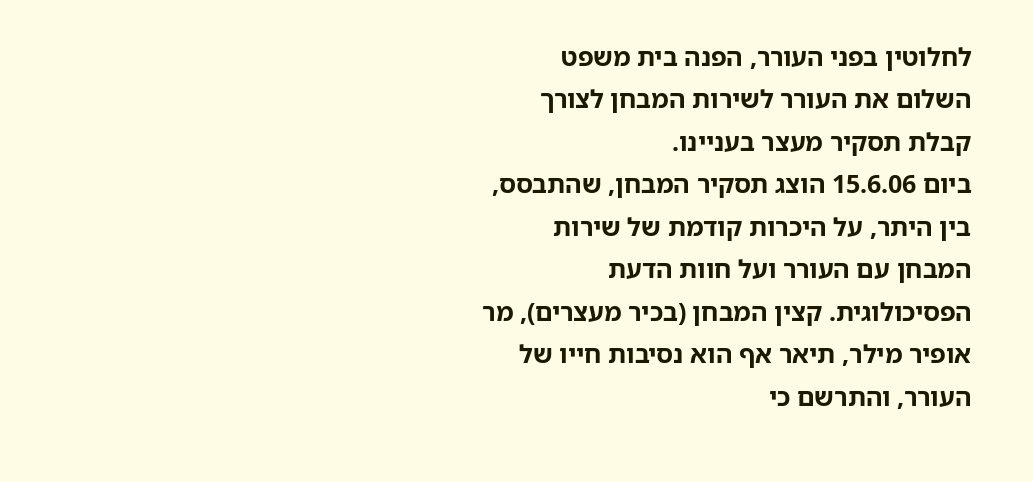לחלוטין בפני העורר, הפנה בית משפט השלום את העורר לשירות המבחן לצורך קבלת תסקיר מעצר בעניינו.
ביום 15.6.06 הוצג תסקיר המבחן, שהתבסס, בין היתר, על היכרות קודמת של שירות המבחן עם העורר ועל חוות הדעת הפסיכולוגית. קצין המבחן (בכיר מעצרים), מר אופיר מילר, תיאר אף הוא נסיבות חייו של העורר, והתרשם כי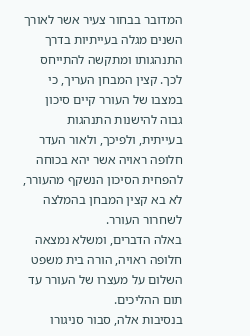המדובר בבחור צעיר אשר לאורך השנים מגלה בעייתיות בדרך התנהגותו ומתקשה להתייחס לכך. קצין המבחן העריך, כי במצבו של העורר קיים סיכון גבוה להישנות התנהגות בעייתית, ולפיכך, ולאור העדר חלופה ראויה אשר יהא בכוחה להפחית הסיכון הנשקף מהעורר, לא בא קצין המבחן בהמלצה לשחרור העורר.
באלה הדברים, ומשלא נמצאה חלופה ראויה, הורה בית משפט השלום על מעצרו של העורר עד תום ההליכים.
בנסיבות אלה, סבור סניגורו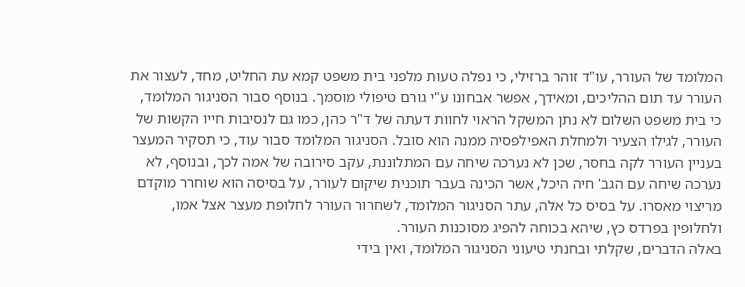המלומד של העורר, עו"ד זוהר ברזילי, כי נפלה טעות מלפני בית משפט קמא עת החליט, מחד, לעצור את העורר עד תום ההליכים, ומאידך, אפשר אבחונו ע"י גורם טיפולי מוסמך. בנוסף סבור הסניגור המלומד, כי בית משפט השלום לא נתן המשקל הראוי לחוות דעתה של ד"ר כהן, כמו גם לנסיבות חייו הקשות של העורר, לגילו הצעיר ולמחלת האפילפסיה ממנה הוא סובל. הסניגור המלומד סבור עוד, כי תסקיר המעצר בעניין העורר לקה בחסר, שכן לא נערכה שיחה עם המתלוננת, עקב סירובה של אמה לכך, ובנוסף, לא נערכה שיחה עם הגב' חיה היכל, אשר הכינה בעבר תוכנית שיקום לעורר, על בסיסה הוא שוחרר מוקדם מריצוי מאסרו. על בסיס כל אלה, עתר הסניגור המלומד, לשחרור העורר לחלופת מעצר אצל אמו, ולחלופין בפרדס כץ, שיהא בכוחה להפיג מסוכנות העורר.
באלה הדברים, שקלתי ובחנתי טיעוני הסניגור המלומד, ואין בידי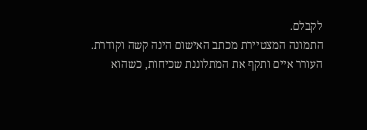לקבלם.
התמונה המצטיירת מכתב האישום הינה קשה וקודרת.
העורר איים ותקף את המתלוננת שכיחות, כשהוא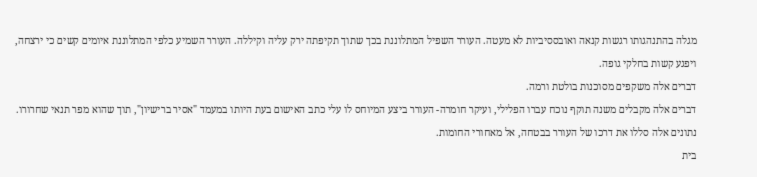מגלה בהתנהגותו רגשות קנאה ואובססיביות לא מעטה. העורר השפיל המתלוננת בכך שתוך תקיפתה ירק עליה וקיללה. העורר השמיע כלפי המתלוננת איומים קשים כי ירצחה, ויפגע קשות בחלקי גופה.
דברים אלה משקפים מסוכנות בולטת ורמה.
דברים אלה מקבלים משנה תוקף נוכח עברו הפלילי, ועיקר חומרה- העורר ביצע המיוחס לו עלי כתב האישום בעת היותו במעמד "אסיר ברישיון", תוך שהוא מפר תנאי שחרורו.
נתונים אלה סללו את דרכו של העורר בבטחה, אל מאחורי החומות.
בית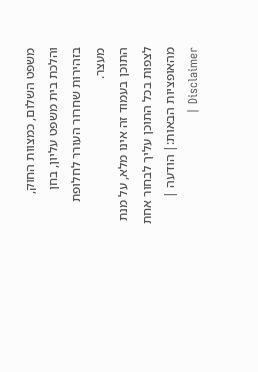משפט השלום, כמצוות החוק, והלכת בית משפט עליון, בחן בזהירות שחרור העורר לחלופת מעצר.
התוכן בעמוד זה אינו מלא, על מנת לצפות בכל התוכן עליך לבחור אחת מהאופציות הבאות:| הודעה | Disclaimer |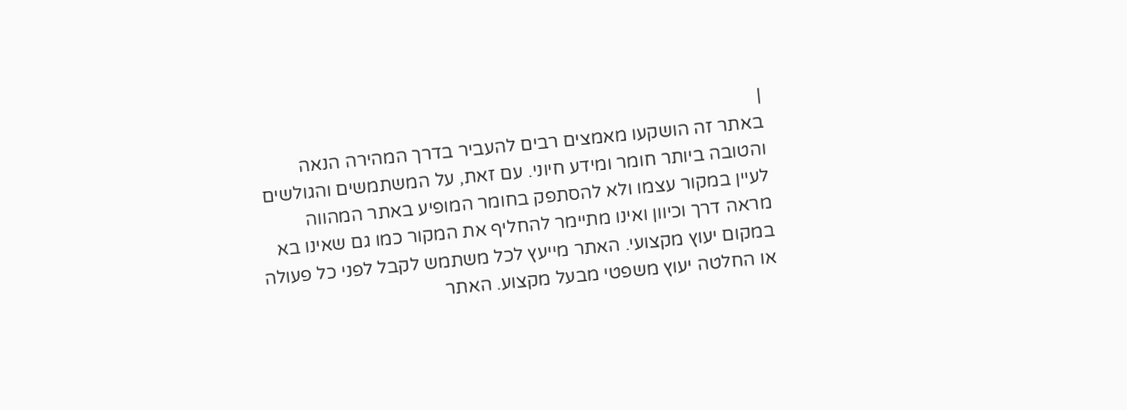|
באתר זה הושקעו מאמצים רבים להעביר בדרך המהירה הנאה והטובה ביותר חומר ומידע חיוני. עם זאת, על המשתמשים והגולשים לעיין במקור עצמו ולא להסתפק בחומר המופיע באתר המהווה מראה דרך וכיוון ואינו מתיימר להחליף את המקור כמו גם שאינו בא במקום יעוץ מקצועי. האתר מייעץ לכל משתמש לקבל לפני כל פעולה או החלטה יעוץ משפטי מבעל מקצוע. האתר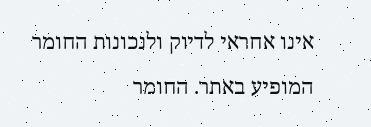אינו אחראי לדיוק ולנכונות החומר המופיע באתר. החומר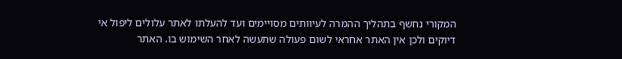המקורי נחשף בתהליך ההמרה לעיוותים מסויימים ועד להעלתו לאתר עלולים ליפול אי דיוקים ולכן אין האתר אחראי לשום פעולה שתעשה לאחר השימוש בו. האתר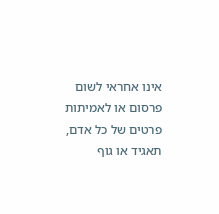אינו אחראי לשום פרסום או לאמיתות פרטים של כל אדם, תאגיד או גוף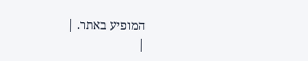המופיע באתר. |
|